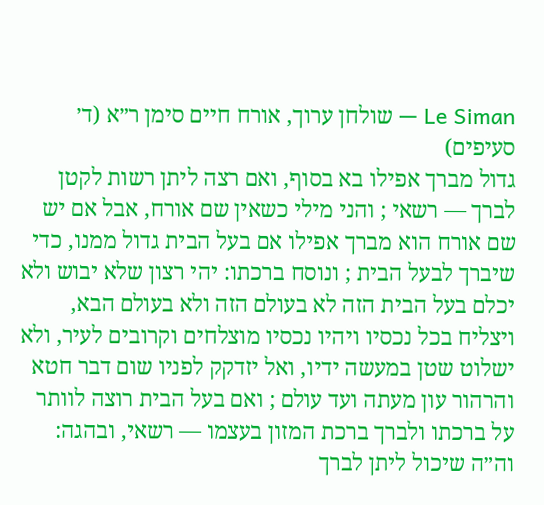Le Siman — שולחן ערוך, אורח חיים סימן ר״א (ד׳ סעיפים)
גדול מברך אפילו בא בסוף, ואם רצה ליתן רשות לקטן לברך — רשאי ; והני מילי כשאין שם אורח, אבל אם יש שם אורח הוא מברך אפילו אם בעל הבית גדול ממנו, כדי שיברך לבעל הבית ; ונוסח ברכתו: יהי רצון שלא יבוש ולא יכלם בעל הבית הזה לא בעולם הזה ולא בעולם הבא, ויצליח בכל נכסיו ויהיו נכסיו מוצלחים וקרובים לעיר, ולא ישלוט שטן במעשה ידיו, ואל יזדקק לפניו שום דבר חטא והרהור עון מעתה ועד עולם ; ואם בעל הבית רוצה לוותר על ברכתו ולברך ברכת המזון בעצמו — רשאי, ובהגה: וה״ה שיכול ליתן לברך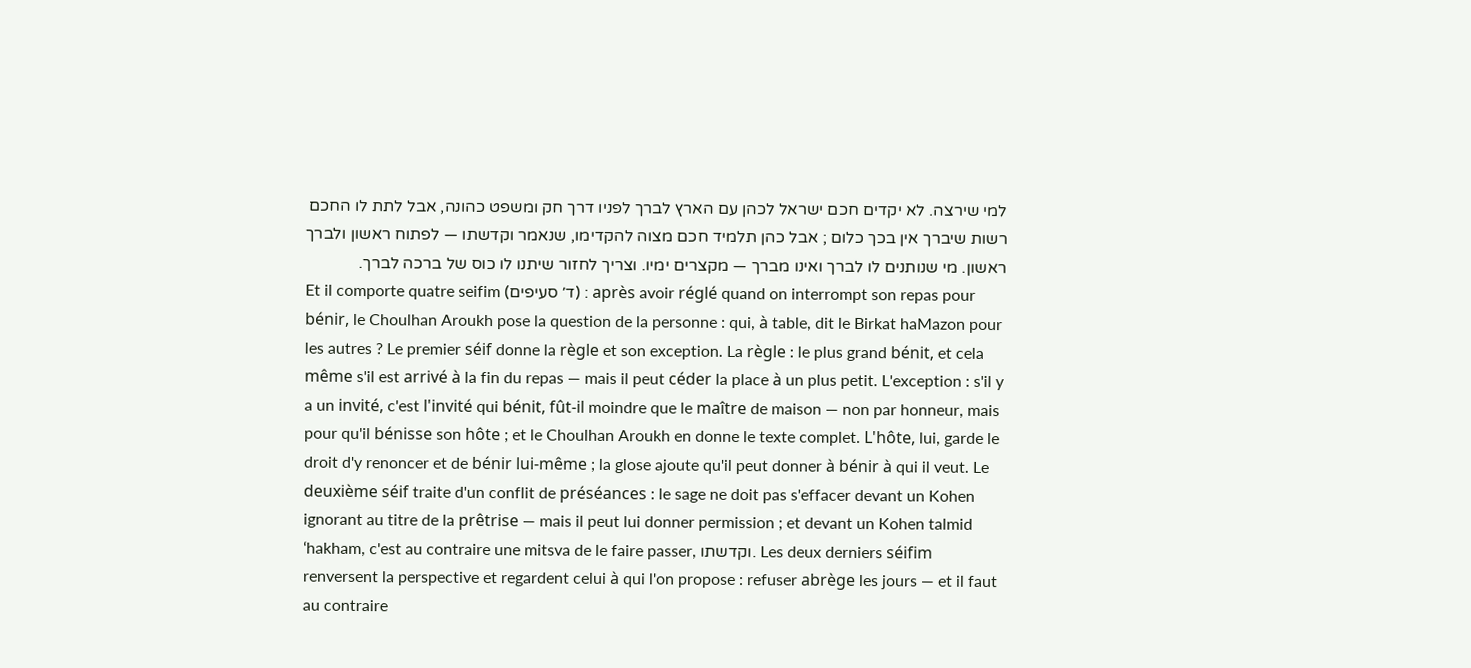למי שירצה. לא יקדים חכם ישראל לכהן עם הארץ לברך לפניו דרך חק ומשפט כהונה, אבל לתת לו החכם רשות שיברך אין בכך כלום ; אבל כהן תלמיד חכם מצוה להקדימו, שנאמר וקדשתו — לפתוח ראשון ולברך ראשון. מי שנותנים לו לברך ואינו מברך — מקצרים ימיו. וצריך לחזור שיתנו לו כוס של ברכה לברך.
Et il comporte quatre seifim (ד׳ סעיפים) : après avoir réglé quand on interrompt son repas pour bénir, le Choulhan Aroukh pose la question de la personne : qui, à table, dit le Birkat haMazon pour les autres ? Le premier séif donne la règle et son exception. La règle : le plus grand bénit, et cela même s'il est arrivé à la fin du repas — mais il peut céder la place à un plus petit. L'exception : s'il y a un invité, c'est l'invité qui bénit, fût-il moindre que le maître de maison — non par honneur, mais pour qu'il bénisse son hôte ; et le Choulhan Aroukh en donne le texte complet. L'hôte, lui, garde le droit d'y renoncer et de bénir lui-même ; la glose ajoute qu'il peut donner à bénir à qui il veut. Le deuxième séif traite d'un conflit de préséances : le sage ne doit pas s'effacer devant un Kohen ignorant au titre de la prêtrise — mais il peut lui donner permission ; et devant un Kohen talmid ‘hakham, c'est au contraire une mitsva de le faire passer, וקדשתו. Les deux derniers séifim renversent la perspective et regardent celui à qui l'on propose : refuser abrège les jours — et il faut au contraire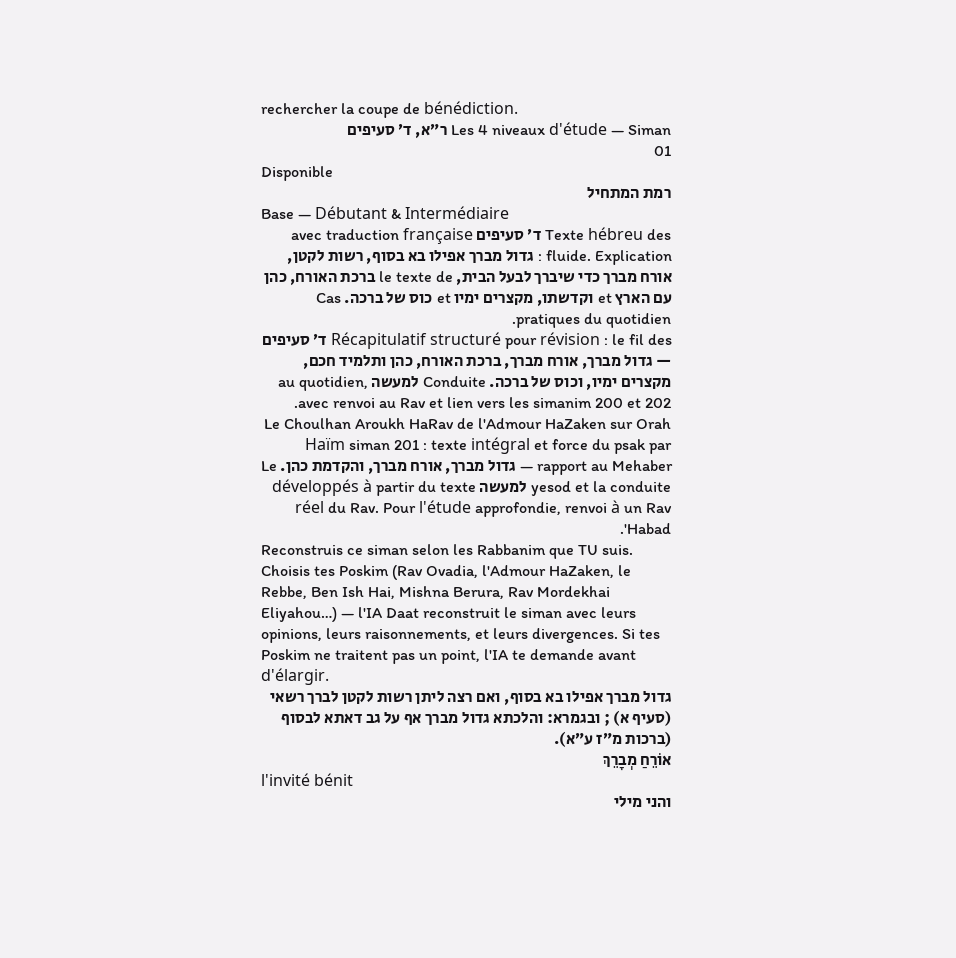rechercher la coupe de bénédiction.
Les 4 niveaux d'étude — Siman ר״א, ד׳ סעיפים
01
Disponible
רמת המתחיל
Base — Débutant & Intermédiaire
Texte hébreu des ד׳ סעיפים avec traduction française fluide. Explication : גדול מברך אפילו בא בסוף, רשות לקטן, אורח מברך כדי שיברך לבעל הבית, le texte de ברכת האורח, כהן עם הארץ et וקדשתו, מקצרים ימיו et כוס של ברכה. Cas pratiques du quotidien.
Récapitulatif structuré pour révision : le fil des ד׳ סעיפים — גדול מברך, אורח מברך, ברכת האורח, כהן ותלמיד חכם, מקצרים ימיו, וכוס של ברכה. Conduite למעשה au quotidien, avec renvoi au Rav et lien vers les simanim 200 et 202.
Le Choulhan Aroukh HaRav de l'Admour HaZaken sur Orah Haïm siman 201 : texte intégral et force du psak par rapport au Mehaber — גדול מברך, אורח מברך, והקדמת כהן. Le yesod et la conduite למעשה développés à partir du texte réel du Rav. Pour l'étude approfondie, renvoi à un Rav 'Habad.
Reconstruis ce siman selon les Rabbanim que TU suis. Choisis tes Poskim (Rav Ovadia, l'Admour HaZaken, le Rebbe, Ben Ish Hai, Mishna Berura, Rav Mordekhai Eliyahou…) — l'IA Daat reconstruit le siman avec leurs opinions, leurs raisonnements, et leurs divergences. Si tes Poskim ne traitent pas un point, l'IA te demande avant d'élargir.
גדול מברך אפילו בא בסוף, ואם רצה ליתן רשות לקטן לברך רשאי (סעיף א) ; ובגמרא: והלכתא גדול מברך אף על גב דאתא לבסוף (ברכות מ״ז ע״א).
אוֹרֵחַ מְבָרֵךְ
l'invité bénit
והני מילי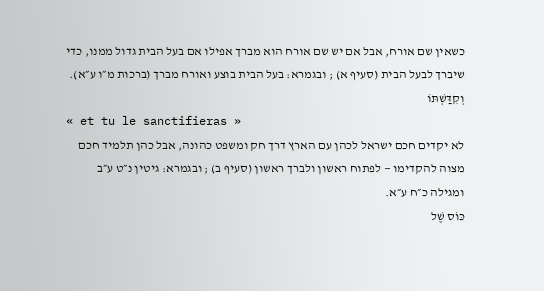כשאין שם אורח, אבל אם יש שם אורח הוא מברך אפילו אם בעל הבית גדול ממנו, כדי שיברך לבעל הבית (סעיף א) ; ובגמרא: בעל הבית בוצע ואורח מברך (ברכות מ״ו ע״א).
וְקִדַּשְׁתּוֹ
« et tu le sanctifieras »
לא יקדים חכם ישראל לכהן עם הארץ דרך חק ומשפט כהונה, אבל כהן תלמיד חכם מצוה להקדימו — לפתוח ראשון ולברך ראשון (סעיף ב) ; ובגמרא: גיטין נ״ט ע״ב ומגילה כ״ח ע״א.
כּוֹס שֶׁל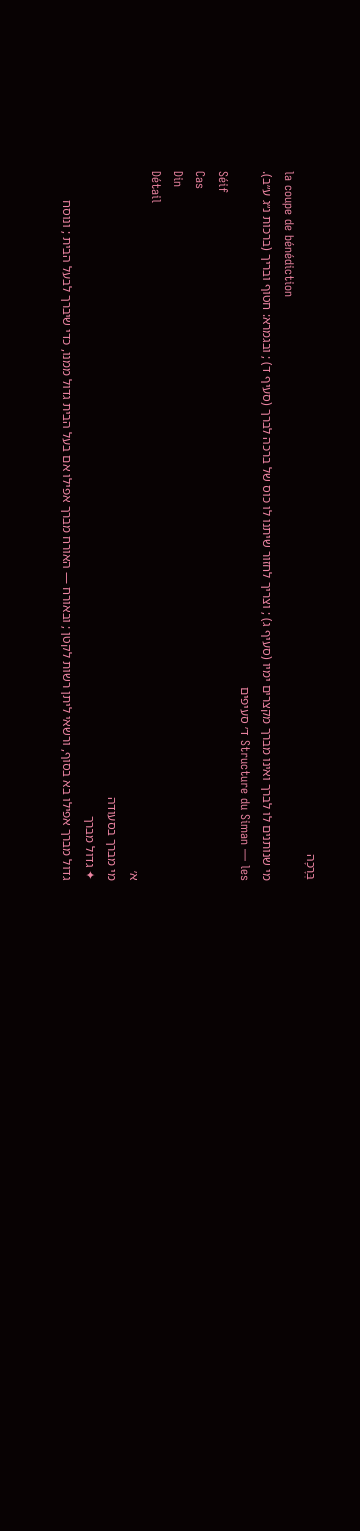בְּרָכָה
la coupe de bénédiction
מי שנותנים לו לברך ואינו מברך מקצרים ימיו (סעיף ג) ; וצריך לחזור שיתנו לו כוס של ברכה לברך (סעיף ד) ; ובגמרא: חטוף ובריך (ברכות נ״ג ע״ב).
Structure du Siman — les ד׳ סעיפים
Séif
Cas
Din
Détail
א׳
מי מברך בסעודה
✦ גדול מברך
גדול מברך אפילו בא בסוף, ורשאי ליתן רשות לקטן ; ובאורח — האורח מברך אפילו אם בעל הבית גדול ממנו, כדי שיברך לבעל הבית ; ונוסח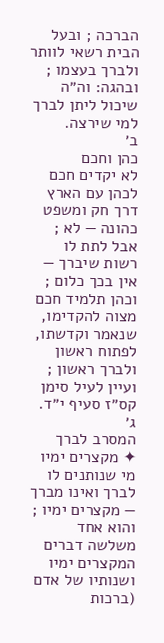הברכה ; ובעל הבית רשאי לוותר ולברך בעצמו ; ובהגה: וה״ה שיכול ליתן לברך למי שירצה.
ב׳
כהן וחכם
לא יקדים חכם לכהן עם הארץ
דרך חק ומשפט כהונה — לא ; אבל לתת לו רשות שיברך — אין בכך כלום ; וכהן תלמיד חכם מצוה להקדימו, שנאמר וקדשתו, לפתוח ראשון ולברך ראשון ; ועיין לעיל סימן קס״ז סעיף י״ד.
ג׳
המסרב לברך
✦ מקצרים ימיו
מי שנותנים לו לברך ואינו מברך — מקצרים ימיו ; והוא אחד משלשה דברים המקצרים ימיו ושנותיו של אדם (ברכות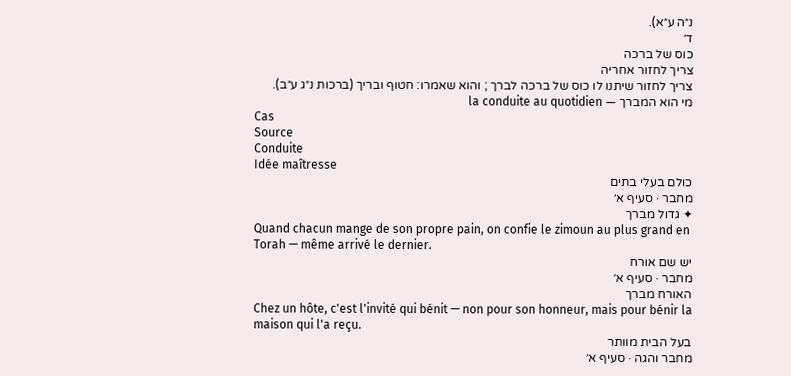נ״ה ע״א).
ד׳
כוס של ברכה
צריך לחזור אחריה
צריך לחזור שיתנו לו כוס של ברכה לברך ; והוא שאמרו: חטוף ובריך (ברכות נ״ג ע״ב).
מי הוא המברך — la conduite au quotidien
Cas
Source
Conduite
Idée maîtresse
כולם בעלי בתים
מחבר · סעיף א׳
✦ גדול מברך
Quand chacun mange de son propre pain, on confie le zimoun au plus grand en Torah — même arrivé le dernier.
יש שם אורח
מחבר · סעיף א׳
האורח מברך
Chez un hôte, c'est l'invité qui bénit — non pour son honneur, mais pour bénir la maison qui l'a reçu.
בעל הבית מוותר
מחבר והגה · סעיף א׳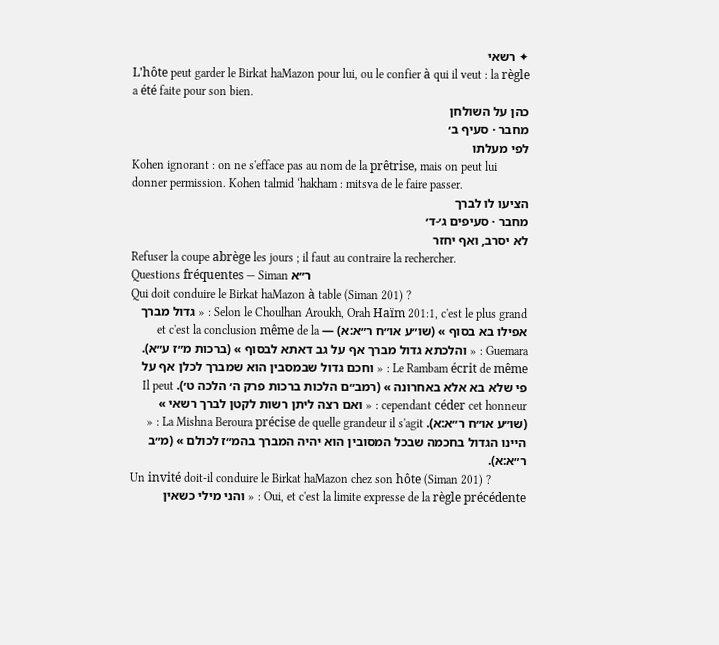✦ רשאי
L'hôte peut garder le Birkat haMazon pour lui, ou le confier à qui il veut : la règle a été faite pour son bien.
כהן על השולחן
מחבר · סעיף ב׳
לפי מעלתו
Kohen ignorant : on ne s'efface pas au nom de la prêtrise, mais on peut lui donner permission. Kohen talmid ‘hakham : mitsva de le faire passer.
הציעו לו לברך
מחבר · סעיפים ג׳-ד׳
לא יסרב, ואף יחזר
Refuser la coupe abrège les jours ; il faut au contraire la rechercher.
Questions fréquentes — Siman ר״א
Qui doit conduire le Birkat haMazon à table (Siman 201) ?
Selon le Choulhan Aroukh, Orah Haïm 201:1, c'est le plus grand : « גדול מברך אפילו בא בסוף » (שו״ע או״ח ר״א:א) — et c'est la conclusion même de la Guemara : « והלכתא גדול מברך אף על גב דאתא לבסוף » (ברכות מ״ז ע״א). Le Rambam écrit de même : « וחכם גדול שבמסבין הוא שמברך לכלן אף על פי שלא בא אלא באחרונה » (רמב״ם הלכות ברכות פרק ה׳ הלכה ט׳). Il peut cependant céder cet honneur : « ואם רצה ליתן רשות לקטן לברך רשאי » (שו״ע או״ח ר״א:א). La Mishna Beroura précise de quelle grandeur il s'agit : « היינו הגדול בחכמה שבכל המסובין הוא יהיה המברך בהמ״ז לכולם » (מ״ב ר״א:א).
Un invité doit-il conduire le Birkat haMazon chez son hôte (Siman 201) ?
Oui, et c'est la limite expresse de la règle précédente : « והני מילי כשאין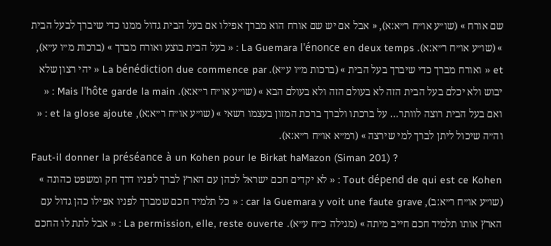שם אורח » (שו״ע או״ח ר״א:א), « אבל אם יש שם אורח הוא מברך אפילו אם בעל הבית גדול ממנו כדי שיברך לבעל הבית » (שו״ע או״ח ר״א:א). La Guemara l'énonce en deux temps : « בעל הבית בוצע ואורח מברך » (ברכות מ״ו ע״א), et « ואורח מברך כדי שיברך בעל הבית » (ברכות מ״ו ע״א). La bénédiction due commence par « יהי רצון שלא יבוש ולא יכלם בעל הבית הזה לא בעולם הזה ולא בעולם הבא » (שו״ע או״ח ר״א:א). Mais l'hôte garde la main : « ואם בעל הבית רוצה לוותר… על ברכתו ולברך ברכת המזון בעצמו רשאי » (שו״ע או״ח ר״א:א), et la glose ajoute : « וה״ה שיכול ליתן לברך למי שירצה » (רמ״א או״ח ר״א:א).
Faut-il donner la préséance à un Kohen pour le Birkat haMazon (Siman 201) ?
Tout dépend de qui est ce Kohen : « לא יקדים חכם ישראל לכהן עם הארץ לברך לפניו דרך חק ומשפט כהונה » (שו״ע או״ח ר״א:ב), car la Guemara y voit une faute grave : « כל תלמיד חכם שמברך לפניו אפילו כהן גדול עם הארץ אותו תלמיד חכם חייב מיתה » (מגילה כ״ח ע״א). La permission, elle, reste ouverte : « אבל לתת לו החכם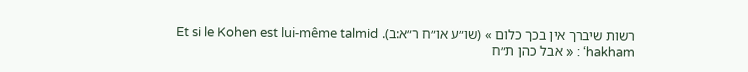רשות שיברך אין בכך כלום » (שו״ע או״ח ר״א:ב). Et si le Kohen est lui-même talmid ‘hakham : « אבל כהן ת״ח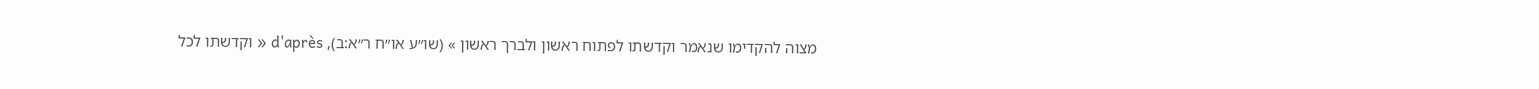מצוה להקדימו שנאמר וקדשתו לפתוח ראשון ולברך ראשון » (שו״ע או״ח ר״א:ב), d'après « וקדשתו לכל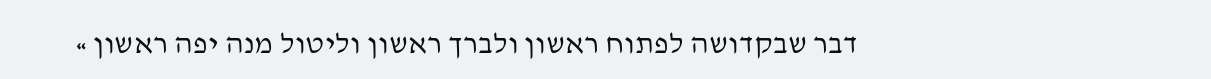דבר שבקדושה לפתוח ראשון ולברך ראשון וליטול מנה יפה ראשון »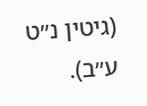(גיטין נ״ט ע״ב).